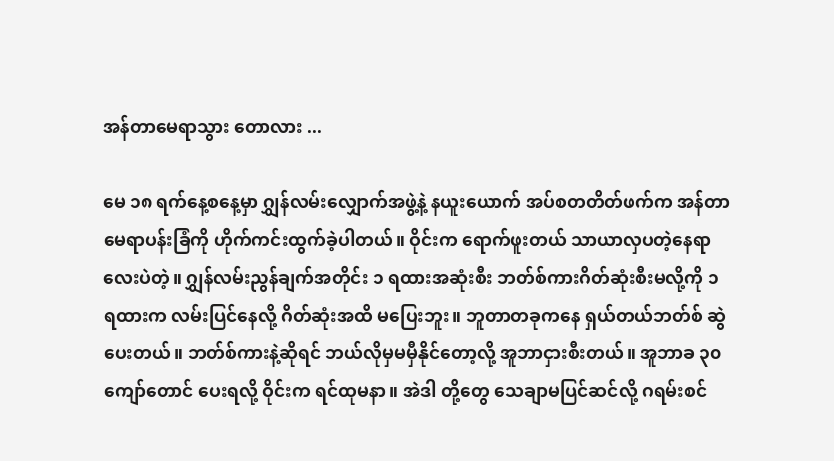အန်တာမေရာသွား တောလား ...

မေ ၁၈ ရက်နေ့စ‌နေ့မှာ ဂျွှန်လမ်း‌လျှောက်အဖွဲ့နဲ့ နယူးယောက် အပ်စတတိတ်ဖက်က အန်တာမေရာပန်းခြံကို ဟိုက်ကင်းထွက်ခဲ့ပါတယ်။ ဝိုင်းက ရောက်ဖူးတယ် သာယာလှပတဲ့နေရာလေးပဲတဲ့။ ဂျွှန်လမ်းညွန်ချက်အတိုင်း ၁ ရထားအဆုံးစီး ဘတ်စ်ကားဂိတ်ဆုံးစီးမလို့ကို ၁ ရထားက လမ်းပြင်နေလို့ ဂိတ်ဆုံးအထိ မ‌ပြေးဘူး။ ဘူတာတခုကနေ ရှယ်တယ်ဘတ်စ် ဆွဲပေးတယ်။ ဘတ်စ်ကားနဲ့ဆိုရင် ဘယ်လိုမှမမှီနိုင်တော့လို့ အူဘာငှားစီးတယ်။ အူဘာခ ၃၀ ကျော်တောင် ပေးရလို့ ဝိုင်းက ရင်ထုမနာ။ အဲဒါ တို့တွေ သေချာမပြင်ဆင်လို့ ဂရမ်းစင်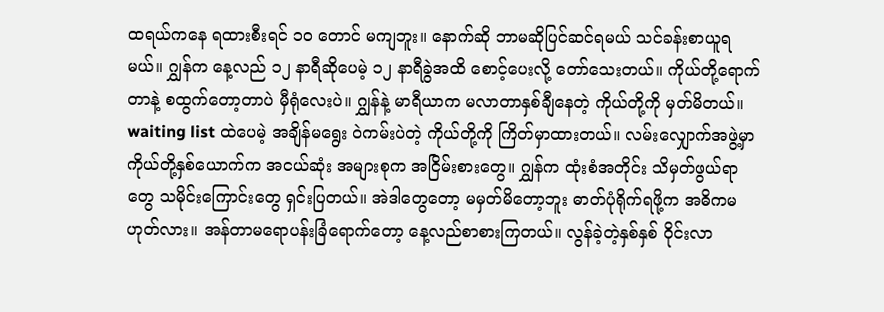ထရယ်ကနေ ရထားစီးရင် ၁၀ တောင် မကျဘူး။ နောက်ဆို ဘာမဆိုပြင်ဆင်ရမယ် သင်ခန်းစာယူရမယ်။ ဂျွှန်က နေ့လည် ၁၂ နာရီဆိုပေမဲ့ ၁၂ နာရီခွဲအထိ စောင့်ပေးလို့ တော်သေးတယ်။ ကိုယ်တို့ရောက်တာနဲ့ စထွက်တော့တာပဲ မှီရုံလေးပဲ။ ဂျွှန်နဲ့ မာရီယာက မလာတာနှစ်ချီနေတဲ့ ကိုယ်တို့ကို မှတ်မိတယ်။ waiting list ထဲပေမဲ့ အချိန်မ‌‌ရွေး ဝဲကမ်းပဲတဲ့ ကိုယ်တို့ကို ကြိတ်မှာထားတယ်။ လမ်းလျှောက်အဖွဲ့မှာ ကိုယ်တို့နှစ်ယောက်က အငယ်ဆုံး အများစုက အငြိမ်းစားတွေ။ ဂျွှန်က ထုံးစံအတိုင်း သိမှတ်ဖွယ်ရာတွေ သမိုင်းကြောင်းတွေ ရှင်းပြတယ်။ အဲဒါ‌တွေတော့ မမှတ်မိတော့ဘူး ဓာတ်ပုံရိုက်ရဖို့က အဓိကမဟုတ်လား။ အန်တာမရောပန်းခြံရောက်တော့ နေ့လည်စာစားကြတယ်။ လွန်ခဲ့တဲ့နှစ်နှစ် ဝိုင်းလာ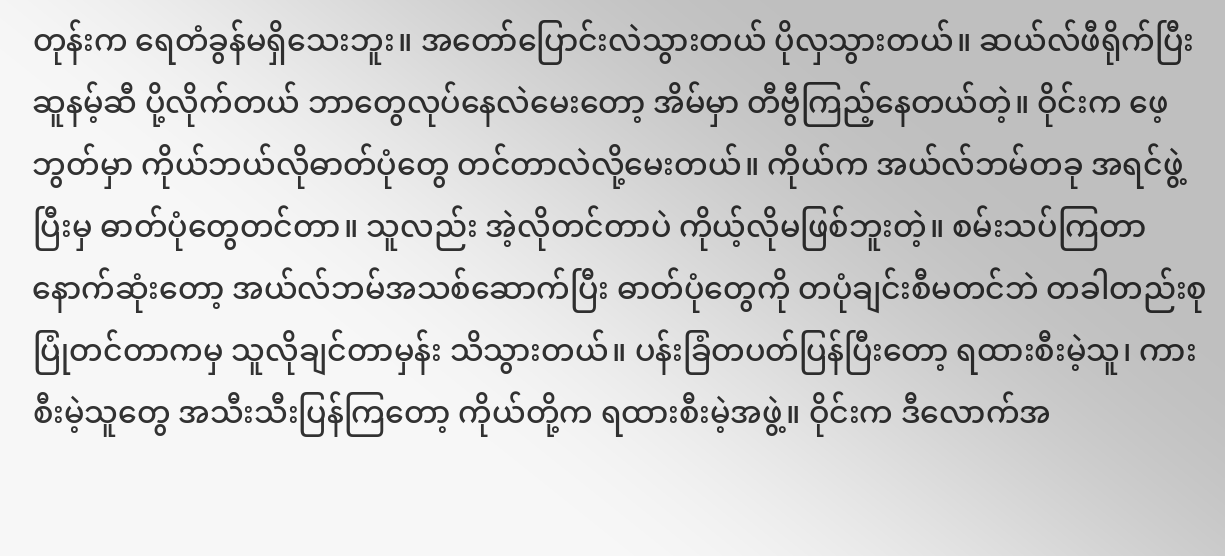တုန်းက ရေတံခွန်မရှိသေးဘူး။ အတော်ပြောင်းလဲသွားတယ် ပိုလှသွားတယ်။ ဆယ်လ်ဖီရိုက်ပြီး ဆူနမ့်ဆီ ပို့လိုက်တယ် ဘာတွေလုပ်နေလဲမေးတော့ အိမ်မှာ တီဗွီကြည့်နေတယ်တဲ့။ ဝိုင်းက ဖေ့ဘွတ်မှာ ကိုယ်ဘယ်လိုဓာတ်ပုံ‌တွေ တင်တာလဲလို့မေးတယ်။ ကိုယ်က အယ်လ်ဘမ်တခု အရင်ဖွဲ့ပြီးမှ ဓာတ်ပုံတွေတင်တာ။ သူလည်း အဲ့လိုတင်တာပဲ ကိုယ့်လိုမဖြစ်ဘူးတဲ့။ စမ်းသပ်ကြတာ နောက်ဆုံးတော့ အယ်လ်ဘမ်အသစ်ဆောက်ပြီး ဓာတ်ပုံတွေကို တပုံချင်းစီမတင်ဘဲ တခါတည်းစုပြုံတင်တာကမှ သူလိုချင်တာမှန်း သိသွားတယ်။ ပန်းခြံတပတ်ပြန်ပြီးတော့ ရထားစီးမဲ့သူ၊ ကားစီးမဲ့သူတွေ အသီးသီးပြန်ကြတော့ ကိုယ်တို့က ရထားစီးမဲ့အဖွဲ့။ ဝိုင်းက ဒီလောက်အ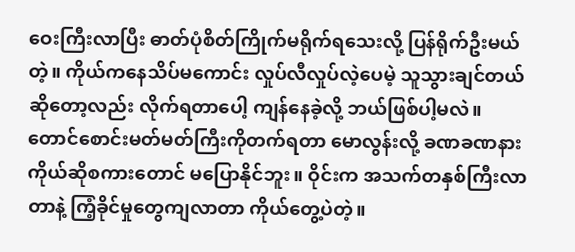ဝေးကြီးလာပြီး ဓာတ်ပုံစိတ်ကြိုက်မရိုက်ရသေးလို့ ပြန်ရိုက်ဦးမယ်တဲ့။ ကိုယ်ကနေသိပ်မကောင်း လှုပ်လီလှုပ်လဲ့ပေမဲ့ သူသွားချင်တယ်ဆိုတော့လည်း လိုက်ရတာပေါ့ ကျန်နေခဲ့လို့ ဘယ်ဖြစ်ပါ့မလဲ။ တောင်စောင်းမတ်မတ်ကြီးကိုတက်ရတာ မောလွန်းလို့ ခဏခဏနား ကိုယ်ဆိုစကားတောင် မ‌ပြောနိုင်ဘူး။ ဝိုင်းက အသက်တနှစ်ကြီးလာတာနဲ့ ကြံ့ခိုင်မှုတွေကျလာတာ ကိုယ်တွေ့ပဲတဲ့။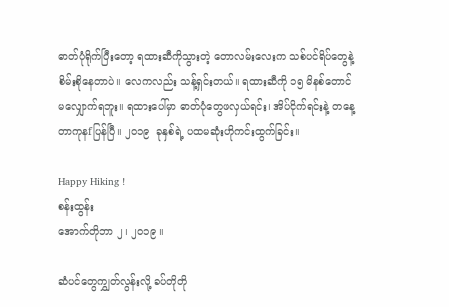ဓာတ်ပုံရိုက်ပြီးတော့ ရထားဆီကိုသွားတဲ့ တောလမ်းလေးက သစ်ပင်ရိပ်တွေနဲ့ စိမ်းစိုနေတာပဲ။ လေကလည်း သန့်ရှင်းတယ်။ ရထားဆီကို ၁၅ မိနစ်တောင် မ‌လျှောက်ရဘူး။ ရထားပေါ်မှာ ဓာတ်ပုံတွေဖလှယ်ရင်း၊ အိပ်ငိုက်ရင်းနဲ့ တနေ့တာကုနfပြန်ပြီ။ ၂၀၁၉  ခုနှစ်ရဲ့ ပထမဆုံးဟိုကင်းထွက်ခြင်း။

Happy Hiking !
စန်းထွန်း
အောက်တိုဘာ ၂ ၊ ၂၀၁၉ ။

ဆံပင်တွေကျွှတ်လွန်းလို့ ခပ်တိုတို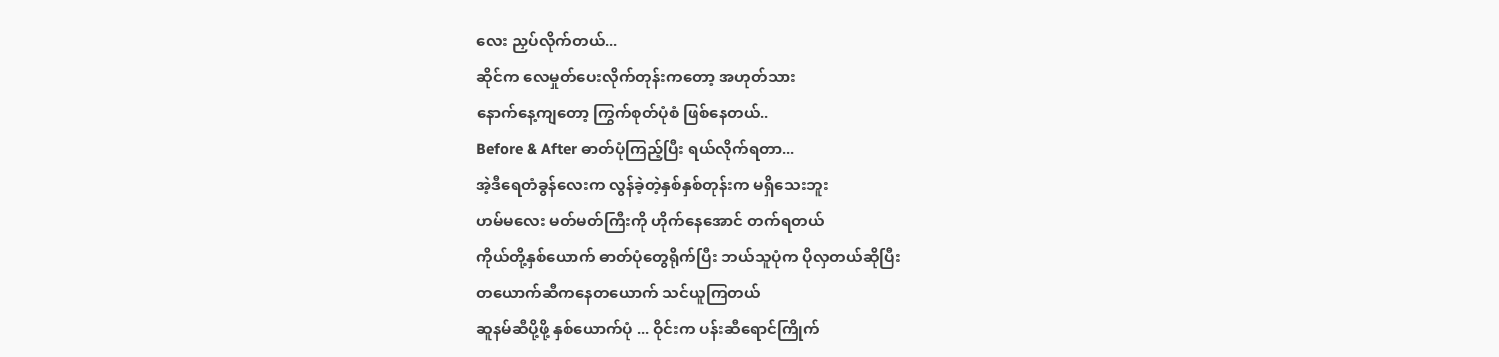လေး ညှပ်လိုက်တယ်...
ဆိုင်က လေမှုတ်ပေးလိုက်တုန်းကတော့ အဟုတ်သား
နောက်နေ့ကျတော့ ကြွက်စုတ်ပုံစံ ဖြစ်နေတယ်..
Before & After ဓာတ်ပုံကြည့်ပြီး ရယ်လိုက်ရတာ...
အဲ့ဒီရေတံခွန်လေးက လွန်ခဲ့တဲ့နှစ်နှစ်တုန်းက မရှိသေးဘူး
ဟမ်မလေး မတ်မတ်ကြီးကို ဟိုက်‌နေအောင် တက်ရတယ်
ကိုယ်တို့နှစ်ယောက် ဓာတ်ပုံတွေရိုက်ပြီး ဘယ်သူပုံက ပိုလှတယ်ဆိုပြီး
တယောက်ဆီက‌နေတ‌ယောက် သင်ယူကြတယ်
ဆူနမ်ဆီပို့ဖို့ နှစ်ယောက်ပုံ ... ဝိုင်းက ပန်းဆီရောင်ကြိုက်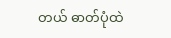တယ် ဓာတ်ပုံထဲ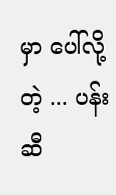မှာ ပေါ်လို့တဲ့ ... ပန်းဆီ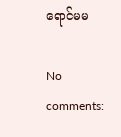ရောင်မမ

No comments: